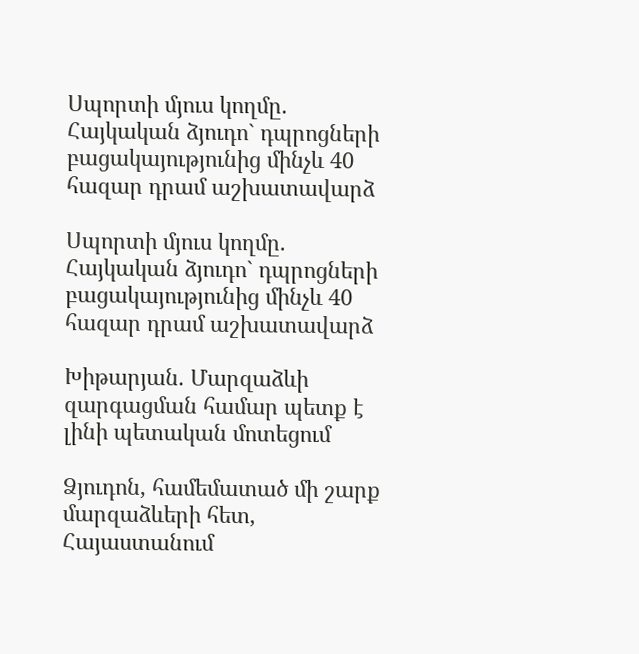Սպորտի մյուս կողմը. Հայկական ձյուդո` դպրոցների բացակայությունից մինչև 40 հազար դրամ աշխատավարձ

Սպորտի մյուս կողմը. Հայկական ձյուդո` դպրոցների բացակայությունից մինչև 40 հազար դրամ աշխատավարձ

Խիթարյան. Մարզաձևի զարգացման համար պետք է լինի պետական մոտեցում

Ձյուդոն, համեմատած մի շարք մարզաձևերի հետ, Հայաստանում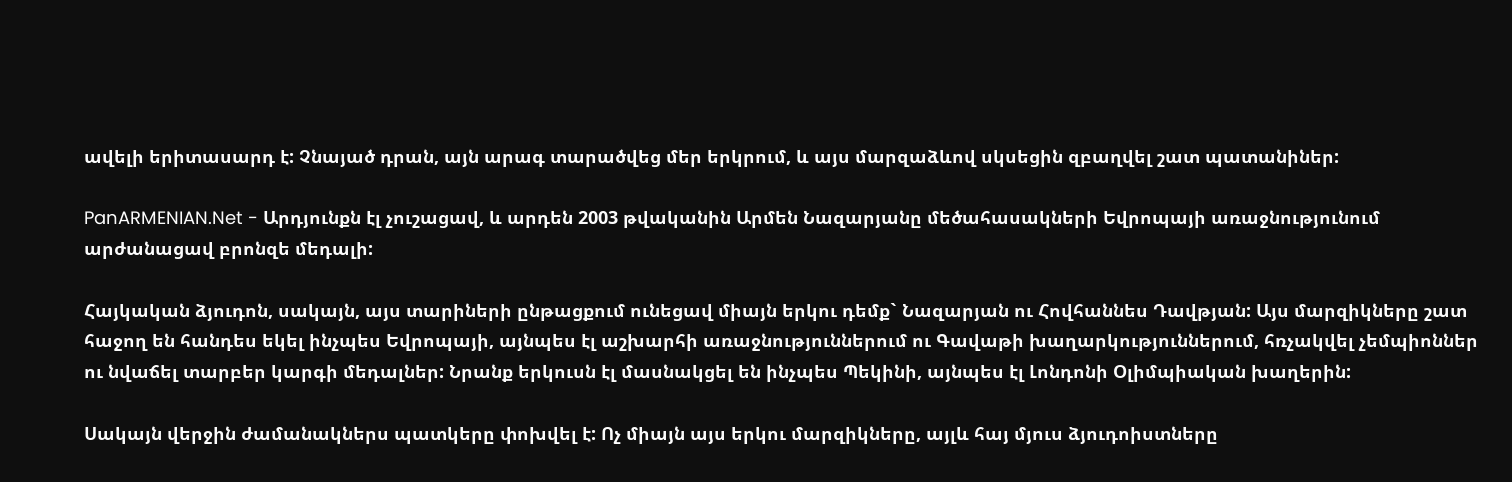ավելի երիտասարդ է: Չնայած դրան, այն արագ տարածվեց մեր երկրում, և այս մարզաձևով սկսեցին զբաղվել շատ պատանիներ:

PanARMENIAN.Net - Արդյունքն էլ չուշացավ, և արդեն 2003 թվականին Արմեն Նազարյանը մեծահասակների Եվրոպայի առաջնությունում արժանացավ բրոնզե մեդալի:

Հայկական ձյուդոն, սակայն, այս տարիների ընթացքում ունեցավ միայն երկու դեմք` Նազարյան ու Հովհաննես Դավթյան: Այս մարզիկները շատ հաջող են հանդես եկել ինչպես Եվրոպայի, այնպես էլ աշխարհի առաջնություններում ու Գավաթի խաղարկություններում, հռչակվել չեմպիոններ ու նվաճել տարբեր կարգի մեդալներ: Նրանք երկուսն էլ մասնակցել են ինչպես Պեկինի, այնպես էլ Լոնդոնի Օլիմպիական խաղերին:

Սակայն վերջին ժամանակներս պատկերը փոխվել է: Ոչ միայն այս երկու մարզիկները, այլև հայ մյուս ձյուդոիստները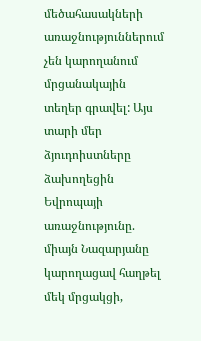մեծահասակների առաջնություններում չեն կարողանում մրցանակային տեղեր գրավել: Այս տարի մեր ձյուդոիստները ձախողեցին Եվրոպայի առաջնությունը. միայն Նազարյանը կարողացավ հաղթել մեկ մրցակցի,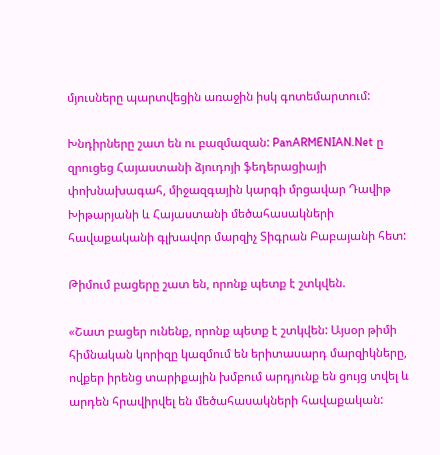մյուսները պարտվեցին առաջին իսկ գոտեմարտում:

Խնդիրները շատ են ու բազմազան: PanARMENIAN.Net ը զրուցեց Հայաստանի ձյուդոյի ֆեդերացիայի փոխնախագահ, միջազգային կարգի մրցավար Դավիթ Խիթարյանի և Հայաստանի մեծահասակների հավաքականի գլխավոր մարզիչ Տիգրան Բաբայանի հետ:

Թիմում բացերը շատ են, որոնք պետք է շտկվեն.

«Շատ բացեր ունենք, որոնք պետք է շտկվեն: Այսօր թիմի հիմնական կորիզը կազմում են երիտասարդ մարզիկները, ովքեր իրենց տարիքային խմբում արդյունք են ցույց տվել և արդեն հրավիրվել են մեծահասակների հավաքական: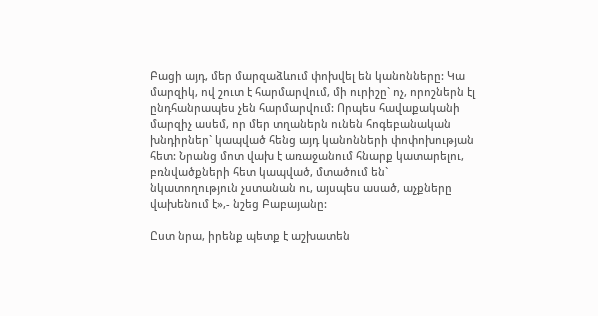Բացի այդ, մեր մարզաձևում փոխվել են կանոնները: Կա մարզիկ, ով շուտ է հարմարվում, մի ուրիշը` ոչ, որոշներն էլ ընդհանրապես չեն հարմարվում: Որպես հավաքականի մարզիչ ասեմ, որ մեր տղաներն ունեն հոգեբանական խնդիրներ` կապված հենց այդ կանոնների փոփոխության հետ: Նրանց մոտ վախ է առաջանում հնարք կատարելու, բռնվածքների հետ կապված, մտածում են` նկատողություն չստանան ու, այսպես ասած, աչքները վախենում է»,- նշեց Բաբայանը:

Ըստ նրա, իրենք պետք է աշխատեն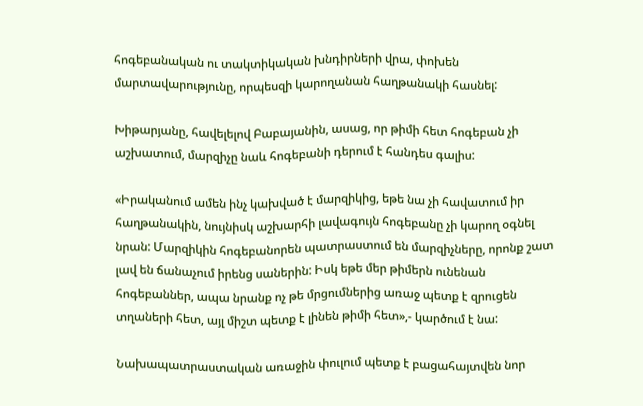հոգեբանական ու տակտիկական խնդիրների վրա, փոխեն մարտավարությունը, որպեսզի կարողանան հաղթանակի հասնել:

Խիթարյանը, հավելելով Բաբայանին, ասաց, որ թիմի հետ հոգեբան չի աշխատում, մարզիչը նաև հոգեբանի դերում է հանդես գալիս:

«Իրականում ամեն ինչ կախված է մարզիկից, եթե նա չի հավատում իր հաղթանակին, նույնիսկ աշխարհի լավագույն հոգեբանը չի կարող օգնել նրան: Մարզիկին հոգեբանորեն պատրաստում են մարզիչները, որոնք շատ լավ են ճանաչում իրենց սաներին: Իսկ եթե մեր թիմերն ունենան հոգեբաններ, ապա նրանք ոչ թե մրցումներից առաջ պետք է զրուցեն տղաների հետ, այլ միշտ պետք է լինեն թիմի հետ»,- կարծում է նա:

Նախապատրաստական առաջին փուլում պետք է բացահայտվեն նոր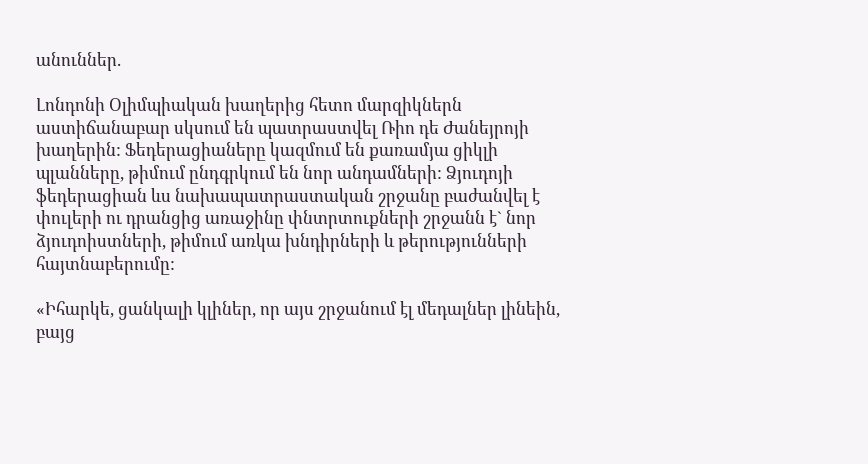անուններ.

Լոնդոնի Օլիմպիական խաղերից հետո մարզիկներն աստիճանաբար սկսում են պատրաստվել Ռիո դե Ժանեյրոյի խաղերին: Ֆեդերացիաները կազմում են քառամյա ցիկլի պլանները, թիմում ընդգրկում են նոր անդամների: Ձյուդոյի ֆեդերացիան ևս նախապատրաստական շրջանը բաժանվել է փուլերի ու դրանցից առաջինը փնտրտուքների շրջանն է` նոր ձյուդոիստների, թիմում առկա խնդիրների և թերությունների հայտնաբերումը:

«Իհարկե, ցանկալի կլիներ, որ այս շրջանում էլ մեդալներ լինեին, բայց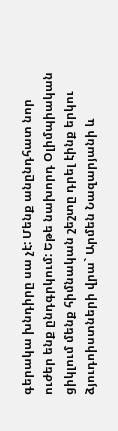գերակա խնդիրը սա չէ: Մենք անընդհատ նոր ուժեր ենք ընդգրկում: Եթե նախորդ Օլիմպիական ցիկլում մենք հիմնական շեշտը դրել էինք երկու ձյուդոիստների վրա` Արմեն Նազարյանի և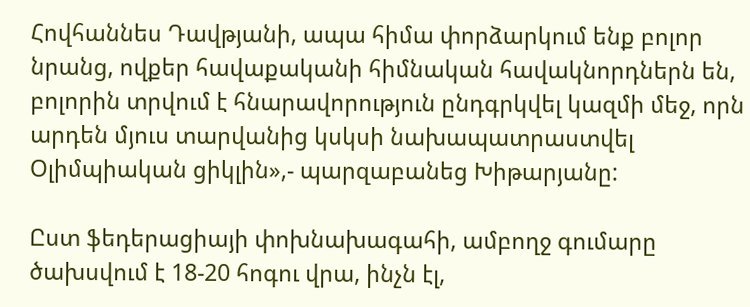Հովհաննես Դավթյանի, ապա հիմա փորձարկում ենք բոլոր նրանց, ովքեր հավաքականի հիմնական հավակնորդներն են, բոլորին տրվում է հնարավորություն ընդգրկվել կազմի մեջ, որն արդեն մյուս տարվանից կսկսի նախապատրաստվել Օլիմպիական ցիկլին»,- պարզաբանեց Խիթարյանը:

Ըստ ֆեդերացիայի փոխնախագահի, ամբողջ գումարը ծախսվում է 18-20 հոգու վրա, ինչն էլ,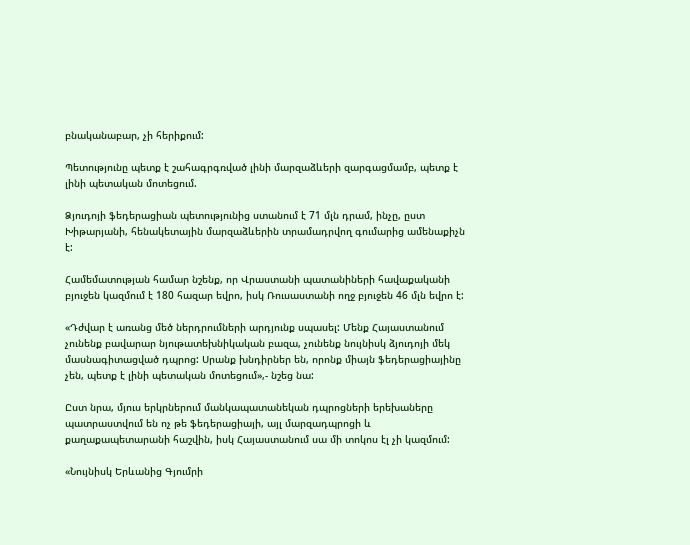բնականաբար, չի հերիքում:

Պետությունը պետք է շահագրգռված լինի մարզաձևերի զարգացմամբ, պետք է լինի պետական մոտեցում.

Ձյուդոյի ֆեդերացիան պետությունից ստանում է 71 մլն դրամ, ինչը, ըստ Խիթարյանի, հենակետային մարզաձևերին տրամադրվող գումարից ամենաքիչն է:

Համեմատության համար նշենք, որ Վրաստանի պատանիների հավաքականի բյուջեն կազմում է 180 հազար եվրո, իսկ Ռուսաստանի ողջ բյուջեն 46 մլն եվրո է:

«Դժվար է առանց մեծ ներդրումների արդյունք սպասել: Մենք Հայաստանում չունենք բավարար նյութատեխնիկական բազա, չունենք նույնիսկ ձյուդոյի մեկ մասնագիտացված դպրոց: Սրանք խնդիրներ են, որոնք միայն ֆեդերացիայինը չեն, պետք է լինի պետական մոտեցում»,- նշեց նա:

Ըստ նրա, մյուս երկրներում մանկապատանեկան դպրոցների երեխաները պատրաստվում են ոչ թե ֆեդերացիայի, այլ մարզադպրոցի և քաղաքապետարանի հաշվին, իսկ Հայաստանում սա մի տոկոս էլ չի կազմում:

«Նույնիսկ Երևանից Գյումրի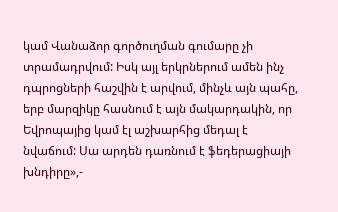կամ Վանաձոր գործուղման գումարը չի տրամադրվում: Իսկ այլ երկրներում ամեն ինչ դպրոցների հաշվին է արվում, մինչև այն պահը, երբ մարզիկը հասնում է այն մակարդակին, որ Եվրոպայից կամ էլ աշխարհից մեդալ է նվաճում: Սա արդեն դառնում է ֆեդերացիայի խնդիրը»,-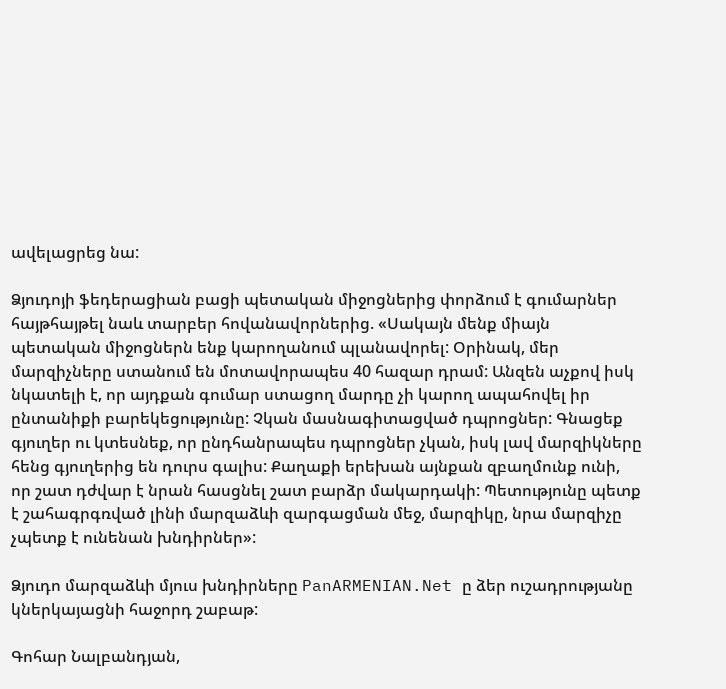ավելացրեց նա:

Ձյուդոյի ֆեդերացիան բացի պետական միջոցներից փորձում է գումարներ հայթհայթել նաև տարբեր հովանավորներից. «Սակայն մենք միայն պետական միջոցներն ենք կարողանում պլանավորել: Օրինակ, մեր մարզիչները ստանում են մոտավորապես 40 հազար դրամ: Անզեն աչքով իսկ նկատելի է, որ այդքան գումար ստացող մարդը չի կարող ապահովել իր ընտանիքի բարեկեցությունը: Չկան մասնագիտացված դպրոցներ: Գնացեք գյուղեր ու կտեսնեք, որ ընդհանրապես դպրոցներ չկան, իսկ լավ մարզիկները հենց գյուղերից են դուրս գալիս: Քաղաքի երեխան այնքան զբաղմունք ունի, որ շատ դժվար է նրան հասցնել շատ բարձր մակարդակի: Պետությունը պետք է շահագրգռված լինի մարզաձևի զարգացման մեջ, մարզիկը, նրա մարզիչը չպետք է ունենան խնդիրներ»:

Ձյուդո մարզաձևի մյուս խնդիրները PanARMENIAN.Net ը ձեր ուշադրությանը կներկայացնի հաջորդ շաբաթ:

Գոհար Նալբանդյան,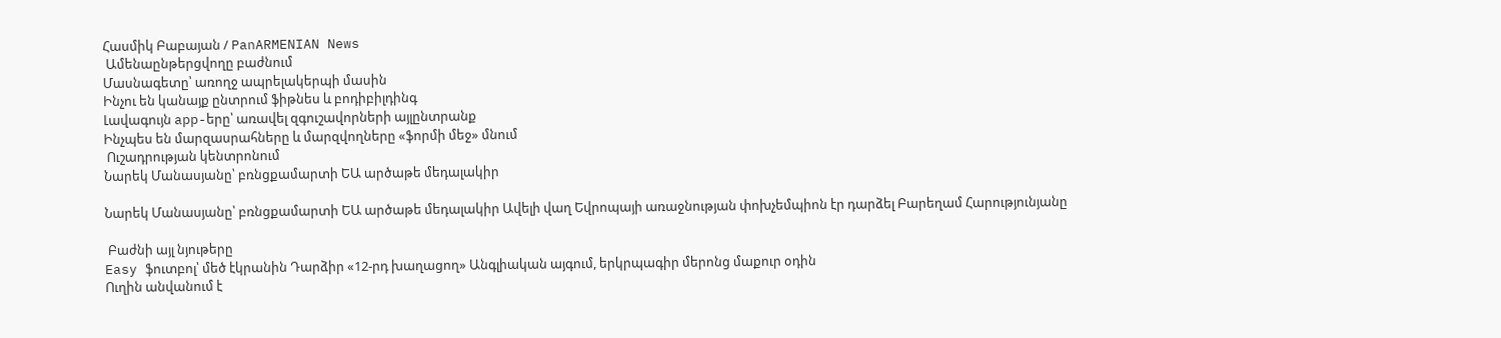Հասմիկ Բաբայան / PanARMENIAN News
 Ամենաընթերցվողը բաժնում
Մասնագետը՝ առողջ ապրելակերպի մասին
Ինչու են կանայք ընտրում ֆիթնես և բոդիբիլդինգ
Լավագույն app-երը՝ առավել զգուշավորների այլընտրանք
Ինչպես են մարզասրահները և մարզվողները «ֆորմի մեջ» մնում
 Ուշադրության կենտրոնում
Նարեկ Մանասյանը՝ բռնցքամարտի ԵԱ արծաթե մեդալակիր

Նարեկ Մանասյանը՝ բռնցքամարտի ԵԱ արծաթե մեդալակիր Ավելի վաղ Եվրոպայի առաջնության փոխչեմպիոն էր դարձել Բարեղամ Հարությունյանը

 Բաժնի այլ նյութերը
Easy ֆուտբոլ՝ մեծ էկրանին Դարձիր «12-րդ խաղացող» Անգլիական այգում, երկրպագիր մերոնց մաքուր օդին
Ուղին անվանում է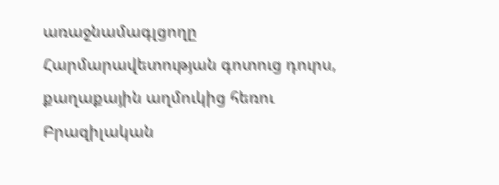առաջնամագլցողը Հարմարավետության գոտուց դուրս, քաղաքային աղմուկից հեռու
Բրազիլական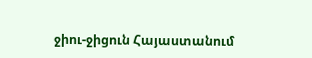ջիու-ջիցուն Հայաստանում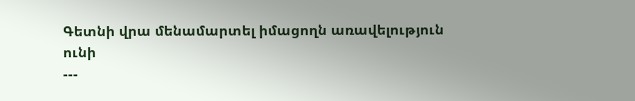Գետնի վրա մենամարտել իմացողն առավելություն ունի
---